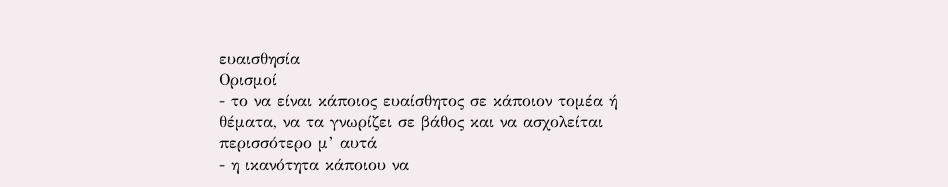ευαισθησία
Ορισμοί
- το να είναι κάποιος ευαίσθητος σε κάποιον τομέα ή θέματα, να τα γνωρίζει σε βάθος και να ασχολείται περισσότερο μ’ αυτά
- η ικανότητα κάποιου να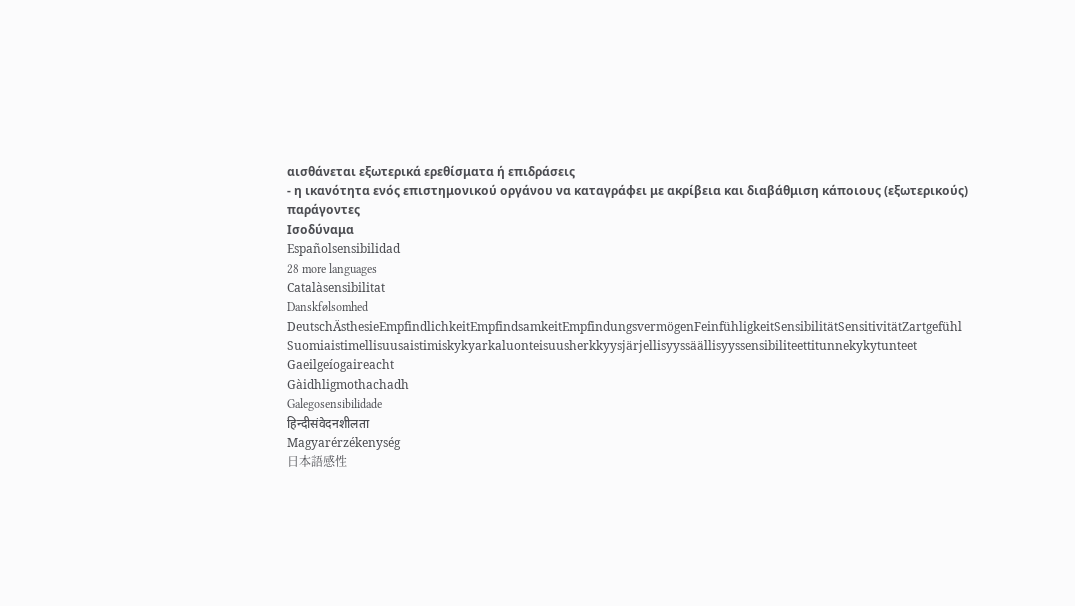αισθάνεται εξωτερικά ερεθίσματα ή επιδράσεις
- η ικανότητα ενός επιστημονικού οργάνου να καταγράφει με ακρίβεια και διαβάθμιση κάποιους (εξωτερικούς) παράγοντες
Ισοδύναμα
Españolsensibilidad
28 more languages
Catalàsensibilitat
Danskfølsomhed
DeutschÄsthesieEmpfindlichkeitEmpfindsamkeitEmpfindungsvermögenFeinfühligkeitSensibilitätSensitivitätZartgefühl
Suomiaistimellisuusaistimiskykyarkaluonteisuusherkkyysjärjellisyyssäällisyyssensibiliteettitunnekykytunteet
Gaeilgeíogaireacht
Gàidhligmothachadh
Galegosensibilidade
हिन्दीसंवेदनशीलता
Magyarérzékenység
日本語感性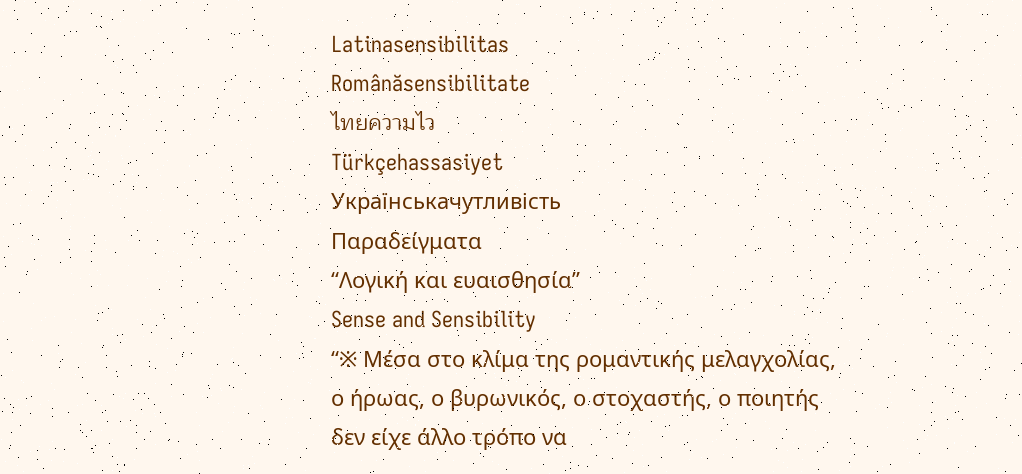Latinasensibilitas
Românăsensibilitate
ไทยความไว
Türkçehassasiyet
Українськачутливість
Παραδείγματα
“Λογική και ευαισθησία”
Sense and Sensibility
“※ Μέσα στο κλίμα της ρομαντικής μελαγχολίας, ο ήρωας, ο βυρωνικός, ο στοχαστής, ο ποιητής δεν είχε άλλο τρόπο να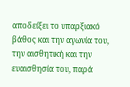αποδείξει το υπαρξιακό βάθος και την αγωνία του, την αισθητική και την ευαισθησία του, παρά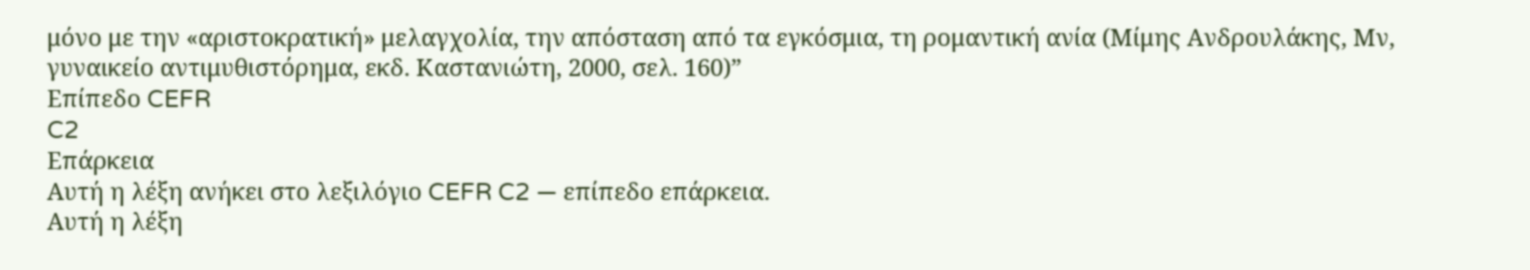μόνο με την «αριστοκρατική» μελαγχολία, την απόσταση από τα εγκόσμια, τη ρομαντική ανία (Μίμης Ανδρουλάκης, Μν, γυναικείο αντιμυθιστόρημα, εκδ. Καστανιώτη, 2000, σελ. 160)”
Επίπεδο CEFR
C2
Επάρκεια
Αυτή η λέξη ανήκει στο λεξιλόγιο CEFR C2 — επίπεδο επάρκεια.
Αυτή η λέξη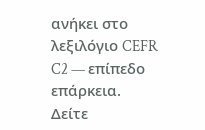ανήκει στο λεξιλόγιο CEFR C2 — επίπεδο επάρκεια.
Δείτε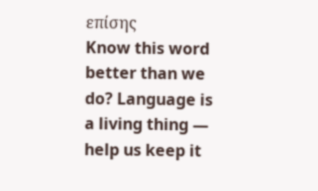επίσης
Know this word better than we do? Language is a living thing — help us keep it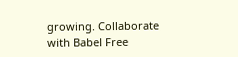growing. Collaborate with Babel Free